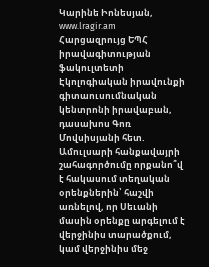Կարինե Իոնեսյան, www.lragir.am
Հարցազրույց ԵՊՀ իրավագիտության ֆակուլտետի Էկոլոգիական իրավունքի գիտաուսումնական կենտրոնի իրավաբան, դասախոս Գոռ Մովսիսյանի հետ.
Ամուլսարի հանքավայրի շահագործումը որքանո՞վ է հակասում տեղական օրենքներին՝ հաշվի առնելով, որ Սեւանի մասին օրենքը արգելում է վերջինիս տարածքում, կամ վերջինիս մեջ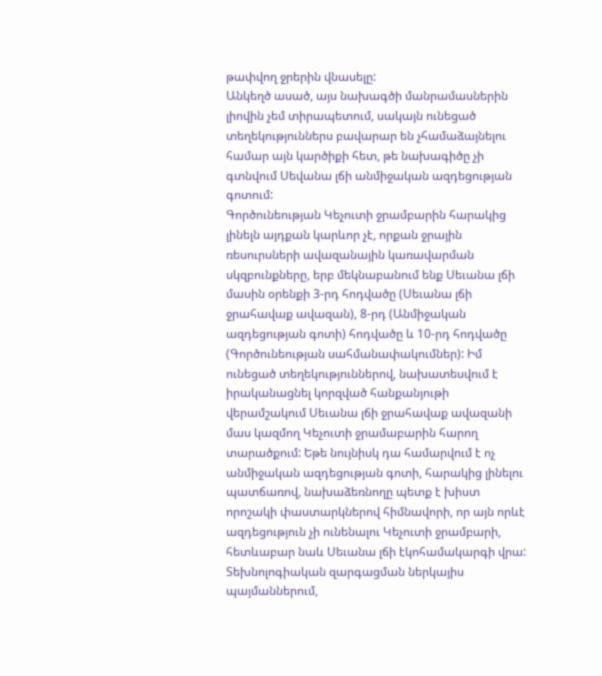թափվող ջրերին վնասելը:
Անկեղծ ասած, այս նախագծի մանրամասներին լիովին չեմ տիրապետում, սակայն ունեցած տեղեկություններս բավարար են չհամաձայնելու համար այն կարծիքի հետ, թե նախագիծը չի գտնվում Սեվանա լճի անմիջական ազդեցության գոտում:
Գործունեության Կեչուտի ջրամբարին հարակից լինելն այդքան կարևոր չէ, որքան ջրային ռեսուրսների ավազանային կառավարման սկզբունքները, երբ մեկնաբանում ենք Սեւանա լճի մասին օրենքի 3-րդ հոդվածը (Սեւանա լճի ջրահավաք ավազան), 8-րդ (Անմիջական ազդեցության գոտի) հոդվածը և 10-րդ հոդվածը (Գործունեության սահմանափակումներ): Իմ ունեցած տեղեկություններով, նախատեսվում է իրականացնել կորզված հանքանյութի վերամշակում Սեւանա լճի ջրահավաք ավազանի մաս կազմող Կեչուտի ջրամաբարին հարող տարածքում: Եթե նույնիսկ դա համարվում է ոչ անմիջական ազդեցության գոտի, հարակից լինելու պատճառով, նախաձեռնողը պետք է խիստ որոշակի փաստարկներով հիմնավորի, որ այն որևէ ազդեցություն չի ունենալու Կեչուտի ջրամբարի, հետևաբար նաև Սեւանա լճի էկոհամակարգի վրա: Տեխնոլոգիական զարգացման ներկայիս պայմաններում,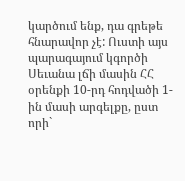կարծում ենք, դա գրեթե հնարավոր չէ: Ուստի այս պարագայում կգործի Սեւանա լճի մասին ՀՀ օրենքի 10-րդ հոդվածի 1-ին մասի արգելքը, ըստ որի`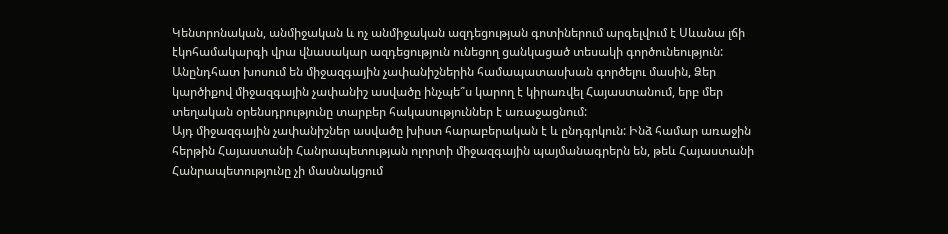Կենտրոնական, անմիջական և ոչ անմիջական ազդեցության գոտիներում արգելվում է Սևանա լճի էկոհամակարգի վրա վնասակար ազդեցություն ունեցող ցանկացած տեսակի գործունեություն:
Անընդհատ խոսում են միջազգային չափանիշներին համապատասխան գործելու մասին, Ձեր կարծիքով միջազգային չափանիշ ասվածը ինչպե՞ս կարող է կիրառվել Հայաստանում, երբ մեր տեղական օրենսդրությունը տարբեր հակասություններ է առաջացնում:
Այդ միջազգային չափանիշներ ասվածը խիստ հարաբերական է և ընդգրկուն: Ինձ համար առաջին հերթին Հայաստանի Հանրապետության ոլորտի միջազգային պայմանագրերն են, թեև Հայաստանի Հանրապետությունը չի մասնակցում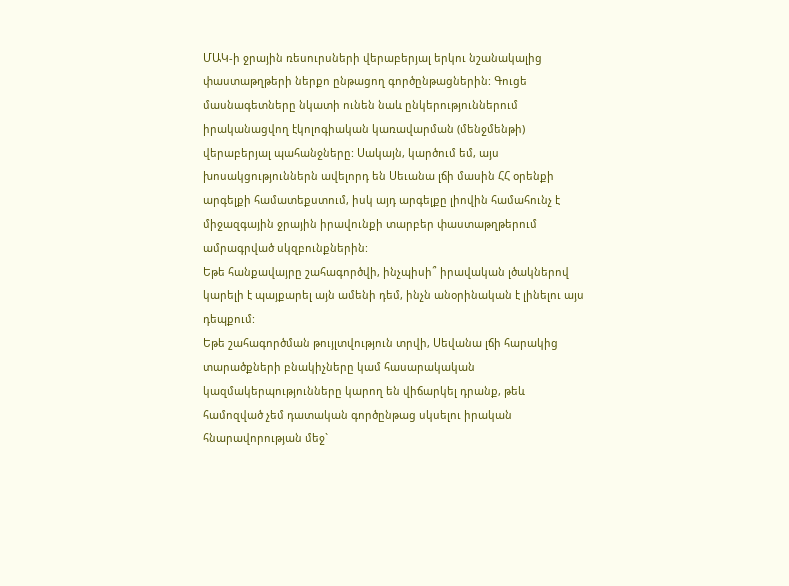ՄԱԿ-ի ջրային ռեսուրսների վերաբերյալ երկու նշանակալից փաստաթղթերի ներքո ընթացող գործընթացներին: Գուցե մասնագետները նկատի ունեն նաև ընկերություններում իրականացվող էկոլոգիական կառավարման (մենջմենթի) վերաբերյալ պահանջները: Սակայն, կարծում եմ, այս խոսակցություններն ավելորդ են Սեւանա լճի մասին ՀՀ օրենքի արգելքի համատեքստում, իսկ այդ արգելքը լիովին համահունչ է միջազգային ջրային իրավունքի տարբեր փաստաթղթերում ամրագրված սկզբունքներին:
Եթե հանքավայրը շահագործվի, ինչպիսի՞ իրավական լծակներով կարելի է պայքարել այն ամենի դեմ, ինչն անօրինական է լինելու այս դեպքում:
Եթե շահագործման թույլտվություն տրվի, Սեվանա լճի հարակից տարածքների բնակիչները կամ հասարակական կազմակերպությունները կարող են վիճարկել դրանք, թեև համոզված չեմ դատական գործընթաց սկսելու իրական հնարավորության մեջ`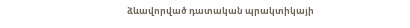ձևավորված դատական պրակտիկայի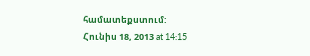համատեքստում:
Հունիս 18, 2013 at 14:15